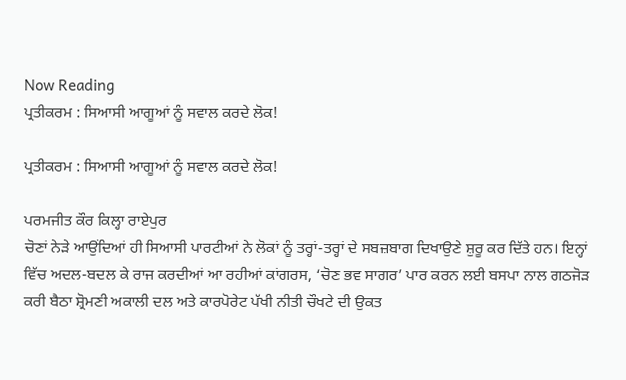Now Reading
ਪ੍ਰਤੀਕਰਮ : ਸਿਆਸੀ ਆਗੂਆਂ ਨੂੰ ਸਵਾਲ ਕਰਦੇ ਲੋਕ!

ਪ੍ਰਤੀਕਰਮ : ਸਿਆਸੀ ਆਗੂਆਂ ਨੂੰ ਸਵਾਲ ਕਰਦੇ ਲੋਕ!

ਪਰਮਜੀਤ ਕੌਰ ਕਿਲ੍ਹਾ ਰਾਏਪੁਰ
ਚੋਣਾਂ ਨੇੜੇ ਆਉਂਦਿਆਂ ਹੀ ਸਿਆਸੀ ਪਾਰਟੀਆਂ ਨੇ ਲੋਕਾਂ ਨੂੰ ਤਰ੍ਹਾਂ-ਤਰ੍ਹਾਂ ਦੇ ਸਬਜ਼ਬਾਗ ਦਿਖਾਉਣੇ ਸ਼ੁਰੂ ਕਰ ਦਿੱਤੇ ਹਨ। ਇਨ੍ਹਾਂ ਵਿੱਚ ਅਦਲ-ਬਦਲ ਕੇ ਰਾਜ ਕਰਦੀਆਂ ਆ ਰਹੀਆਂ ਕਾਂਗਰਸ, ‘ਚੋਣ ਭਵ ਸਾਗਰ’ ਪਾਰ ਕਰਨ ਲਈ ਬਸਪਾ ਨਾਲ ਗਠਜੋੜ ਕਰੀ ਬੈਠਾ ਸ਼੍ਰੋਮਣੀ ਅਕਾਲੀ ਦਲ ਅਤੇ ਕਾਰਪੋਰੇਟ ਪੱਖੀ ਨੀਤੀ ਚੌਖਟੇ ਦੀ ਉਕਤ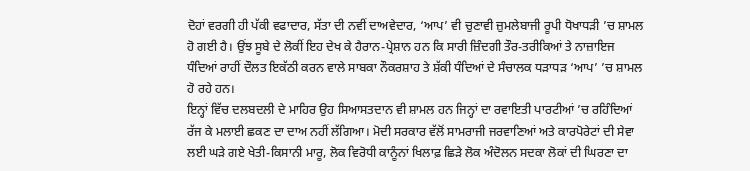ਦੋਹਾਂ ਵਰਗੀ ਹੀ ਪੱਕੀ ਵਫਾਦਾਰ, ਸੱਤਾ ਦੀ ਨਵੀਂ ਦਾਅਵੇਦਾਰ, ‘ਆਪ’ ਵੀ ਚੁਣਾਵੀ ਜ਼ੁਮਲੇਬਾਜੀ ਰੂਪੀ ਧੋਖਾਧੜੀ ’ਚ ਸ਼ਾਮਲ ਹੋ ਗਈ ਹੈ। ਉਂਝ ਸੂਬੇ ਦੇ ਲੋਕੀਂ ਇਹ ਦੇਖ ਕੇ ਹੈਰਾਨ-ਪ੍ਰੇਸ਼ਾਨ ਹਨ ਕਿ ਸਾਰੀ ਜ਼ਿੰਦਗੀ ਤੌਰ-ਤਰੀਕਿਆਂ ਤੇ ਨਾਜ਼ਾਇਜ ਧੰਦਿਆਂ ਰਾਹੀਂ ਦੌਲਤ ਇਕੱਠੀ ਕਰਨ ਵਾਲੇ ਸਾਬਕਾ ਨੌਕਰਸ਼ਾਹ ਤੇ ਸ਼ੱਕੀ ਧੰਦਿਆਂ ਦੇ ਸੰਚਾਲਕ ਧੜਾਧੜ ‘ਆਪ’ ’ਚ ਸ਼ਾਮਲ ਹੋ ਰਹੇ ਹਨ।
ਇਨ੍ਹਾਂ ਵਿੱਚ ਦਲਬਦਲੀ ਦੇ ਮਾਹਿਰ ਉਹ ਸਿਆਸਤਦਾਨ ਵੀ ਸ਼ਾਮਲ ਹਨ ਜਿਨ੍ਹਾਂ ਦਾ ਰਵਾਇਤੀ ਪਾਰਟੀਆਂ ’ਚ ਰਹਿੰਦਿਆਂ ਰੱਜ ਕੇ ਮਲਾਈ ਛਕਣ ਦਾ ਦਾਅ ਨਹੀਂ ਲੱਗਿਆ। ਮੋਦੀ ਸਰਕਾਰ ਵੱਲੋਂ ਸਾਮਰਾਜੀ ਜਰਵਾਣਿਆਂ ਅਤੇ ਕਾਰਪੋਰੇਟਾਂ ਦੀ ਸੇਵਾ ਲਈ ਘੜੇ ਗਏ ਖੇਤੀ-ਕਿਸਾਨੀ ਮਾਰੂ, ਲੋਕ ਵਿਰੋਧੀ ਕਾਨੂੰਨਾਂ ਖਿਲਾਫ਼ ਛਿੜੇ ਲੋਕ ਅੰਦੋਲਨ ਸਦਕਾ ਲੋਕਾਂ ਦੀ ਘਿਰਣਾ ਦਾ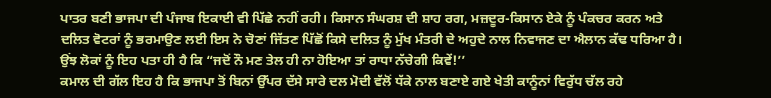ਪਾਤਰ ਬਣੀ ਭਾਜਪਾ ਦੀ ਪੰਜਾਬ ਇਕਾਈ ਵੀ ਪਿੱਛੇ ਨਹੀਂ ਰਹੀ। ਕਿਸਾਨ ਸੰਘਰਸ਼ ਦੀ ਸ਼ਾਹ ਰਗ, ਮਜ਼ਦੂਰ-ਕਿਸਾਨ ਏਕੇ ਨੂੰ ਪੰਕਚਰ ਕਰਨ ਅਤੇ ਦਲਿਤ ਵੋਟਰਾਂ ਨੂੰ ਭਰਮਾਉਣ ਲਈ ਇਸ ਨੇ ਚੋਣਾਂ ਜਿੱਤਣ ਪਿੱਛੋਂ ਕਿਸੇ ਦਲਿਤ ਨੂੰ ਮੁੱਖ ਮੰਤਰੀ ਦੇ ਅਹੁਦੇ ਨਾਲ ਨਿਵਾਜਣ ਦਾ ਐਲਾਨ ਕੱਢ ਧਰਿਆ ਹੈ। ਉਂਝ ਲੋਕਾਂ ਨੂੰ ਇਹ ਪਤਾ ਹੀ ਹੈ ਕਿ “ਜਦੋਂ ਨੌ ਮਣ ਤੇਲ ਹੀ ਨਾ ਹੋਇਆ ਤਾਂ ਰਾਧਾ ਨੱਚੇਗੀ ਕਿਵੇਂ!’’
ਕਮਾਲ ਦੀ ਗੱਲ ਇਹ ਹੈ ਕਿ ਭਾਜਪਾ ਤੋਂ ਬਿਨਾਂ ਉੱਪਰ ਦੱਸੇ ਸਾਰੇ ਦਲ ਮੋਦੀ ਵੱਲੋਂ ਧੱਕੇ ਨਾਲ ਬਣਾਏ ਗਏ ਖੇਤੀ ਕਾਨੂੰਨਾਂ ਵਿਰੁੱਧ ਚੱਲ ਰਹੇ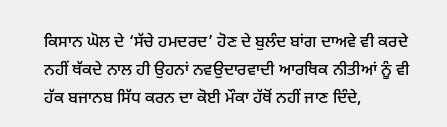ਕਿਸਾਨ ਘੋਲ ਦੇ ‘ਸੱਚੇ ਹਮਦਰਦ’ ਹੋਣ ਦੇ ਬੁਲੰਦ ਬਾਂਗ ਦਾਅਵੇ ਵੀ ਕਰਦੇ ਨਹੀਂ ਥੱਕਦੇ ਨਾਲ ਹੀ ਉਹਨਾਂ ਨਵਉਦਾਰਵਾਦੀ ਆਰਥਿਕ ਨੀਤੀਆਂ ਨੂੰ ਵੀ ਹੱਕ ਬਜਾਨਬ ਸਿੱਧ ਕਰਨ ਦਾ ਕੋਈ ਮੌਕਾ ਹੱਥੋਂ ਨਹੀਂ ਜਾਣ ਦਿੰਦੇ,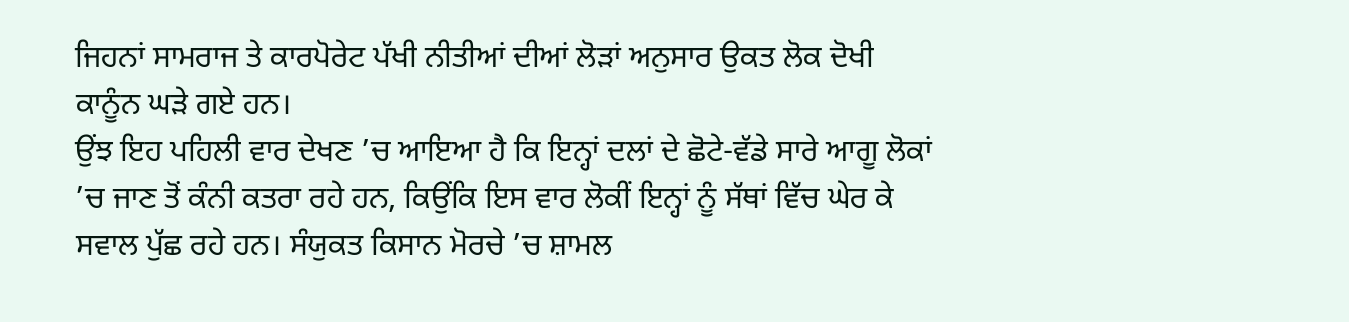ਜਿਹਨਾਂ ਸਾਮਰਾਜ ਤੇ ਕਾਰਪੋਰੇਟ ਪੱਖੀ ਨੀਤੀਆਂ ਦੀਆਂ ਲੋੜਾਂ ਅਨੁਸਾਰ ਉਕਤ ਲੋਕ ਦੋਖੀ ਕਾਨੂੰਨ ਘੜੇ ਗਏ ਹਨ।
ਉਂਝ ਇਹ ਪਹਿਲੀ ਵਾਰ ਦੇਖਣ ’ਚ ਆਇਆ ਹੈ ਕਿ ਇਨ੍ਹਾਂ ਦਲਾਂ ਦੇ ਛੋਟੇ-ਵੱਡੇ ਸਾਰੇ ਆਗੂ ਲੋਕਾਂ ’ਚ ਜਾਣ ਤੋਂ ਕੰਨੀ ਕਤਰਾ ਰਹੇ ਹਨ, ਕਿਉਂਕਿ ਇਸ ਵਾਰ ਲੋਕੀਂ ਇਨ੍ਹਾਂ ਨੂੰ ਸੱਥਾਂ ਵਿੱਚ ਘੇਰ ਕੇ ਸਵਾਲ ਪੁੱਛ ਰਹੇ ਹਨ। ਸੰਯੁਕਤ ਕਿਸਾਨ ਮੋਰਚੇ ’ਚ ਸ਼ਾਮਲ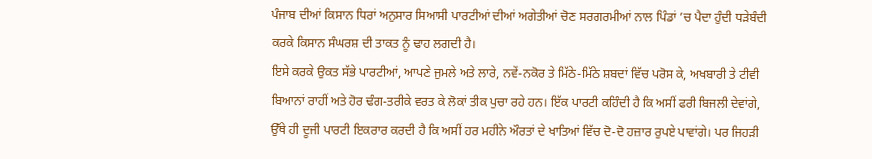ਪੰਜਾਬ ਦੀਆਂ ਕਿਸਾਨ ਧਿਰਾਂ ਅਨੁਸਾਰ ਸਿਆਸੀ ਪਾਰਟੀਆਂ ਦੀਆਂ ਅਗੇਤੀਆਂ ਚੋਣ ਸਰਗਰਮੀਆਂ ਨਾਲ ਪਿੰਡਾਂ ’ਚ ਪੈਦਾ ਹੁੰਦੀ ਧੜੇਬੰਦੀ ਕਰਕੇ ਕਿਸਾਨ ਸੰਘਰਸ਼ ਦੀ ਤਾਕਤ ਨੂੰ ਢਾਹ ਲਗਦੀ ਹੈ।
ਇਸੇ ਕਰਕੇ ਉਕਤ ਸੱਭੇ ਪਾਰਟੀਆਂ, ਆਪਣੇ ਜੁਮਲੇ ਅਤੇ ਲਾਰੇ, ਨਵੇਂ-ਨਕੋਰ ਤੇ ਮਿੱਠੇ-ਮਿੱਠੇ ਸ਼ਬਦਾਂ ਵਿੱਚ ਪਰੋਸ ਕੇ, ਅਖਬਾਰੀ ਤੇ ਟੀਵੀ ਬਿਆਨਾਂ ਰਾਹੀਂ ਅਤੇ ਹੋਰ ਢੰਗ-ਤਰੀਕੇ ਵਰਤ ਕੇ ਲੋਕਾਂ ਤੀਕ ਪੁਚਾ ਰਹੇ ਹਨ। ਇੱਕ ਪਾਰਟੀ ਕਹਿੰਦੀ ਹੈ ਕਿ ਅਸੀਂ ਫਰੀ ਬਿਜਲੀ ਦੇਵਾਂਗੇ, ਉੱਥੇ ਹੀ ਦੂਜੀ ਪਾਰਟੀ ਇਕਰਾਰ ਕਰਦੀ ਹੈ ਕਿ ਅਸੀਂ ਹਰ ਮਹੀਨੇ ਔਰਤਾਂ ਦੇ ਖਾਤਿਆਂ ਵਿੱਚ ਦੋ-ਦੋ ਹਜ਼ਾਰ ਰੁਪਏ ਪਾਵਾਂਗੇ। ਪਰ ਜਿਹੜੀ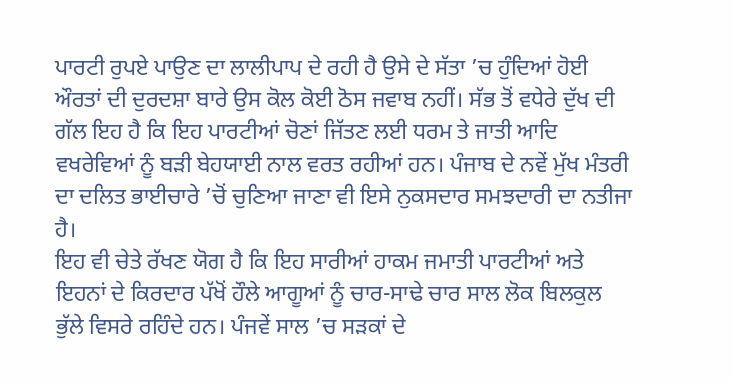ਪਾਰਟੀ ਰੁਪਏ ਪਾਉਣ ਦਾ ਲਾਲੀਪਾਪ ਦੇ ਰਹੀ ਹੈ ਉਸੇ ਦੇ ਸੱਤਾ ’ਚ ਹੁੰਦਿਆਂ ਹੋਈ ਔਰਤਾਂ ਦੀ ਦੁਰਦਸ਼ਾ ਬਾਰੇ ਉਸ ਕੋਲ ਕੋਈ ਠੋਸ ਜਵਾਬ ਨਹੀਂ। ਸੱਭ ਤੋਂ ਵਧੇਰੇ ਦੁੱਖ ਦੀ ਗੱਲ ਇਹ ਹੈ ਕਿ ਇਹ ਪਾਰਟੀਆਂ ਚੋਣਾਂ ਜਿੱਤਣ ਲਈ ਧਰਮ ਤੇ ਜਾਤੀ ਆਦਿ ਵਖਰੇਵਿਆਂ ਨੂੰ ਬੜੀ ਬੇਹਯਾਈ ਨਾਲ ਵਰਤ ਰਹੀਆਂ ਹਨ। ਪੰਜਾਬ ਦੇ ਨਵੇਂ ਮੁੱਖ ਮੰਤਰੀ ਦਾ ਦਲਿਤ ਭਾਈਚਾਰੇ ’ਚੋਂ ਚੁਣਿਆ ਜਾਣਾ ਵੀ ਇਸੇ ਨੁਕਸਦਾਰ ਸਮਝਦਾਰੀ ਦਾ ਨਤੀਜਾ ਹੈ।
ਇਹ ਵੀ ਚੇਤੇ ਰੱਖਣ ਯੋਗ ਹੈ ਕਿ ਇਹ ਸਾਰੀਆਂ ਹਾਕਮ ਜਮਾਤੀ ਪਾਰਟੀਆਂ ਅਤੇ ਇਹਨਾਂ ਦੇ ਕਿਰਦਾਰ ਪੱਖੋਂ ਹੌਲੇ ਆਗੂਆਂ ਨੂੰ ਚਾਰ-ਸਾਢੇ ਚਾਰ ਸਾਲ ਲੋਕ ਬਿਲਕੁਲ ਭੁੱਲੇ ਵਿਸਰੇ ਰਹਿੰਦੇ ਹਨ। ਪੰਜਵੇਂ ਸਾਲ ’ਚ ਸੜਕਾਂ ਦੇ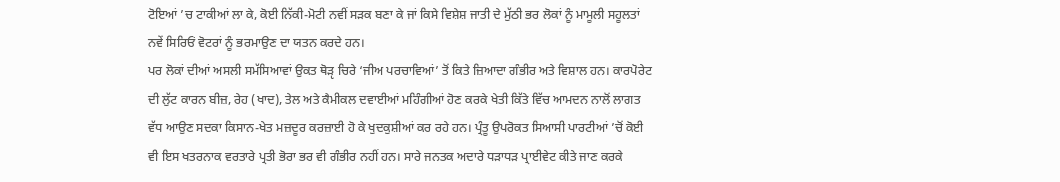ਟੋਇਆਂ ’ਚ ਟਾਕੀਆਂ ਲਾ ਕੇ, ਕੋਈ ਨਿੱਕੀ-ਮੋਟੀ ਨਵੀਂ ਸੜਕ ਬਣਾ ਕੇ ਜਾਂ ਕਿਸੇ ਵਿਸ਼ੇਸ਼ ਜਾਤੀ ਦੇ ਮੁੱਠੀ ਭਰ ਲੋਕਾਂ ਨੂੰ ਮਾਮੂਲੀ ਸਹੂਲਤਾਂ ਨਵੇਂ ਸਿਰਿਓਂ ਵੋਟਰਾਂ ਨੂੰ ਭਰਮਾਉਣ ਦਾ ਯਤਨ ਕਰਦੇ ਹਨ।
ਪਰ ਲੋਕਾਂ ਦੀਆਂ ਅਸਲੀ ਸਮੱਸਿਆਵਾਂ ਉਕਤ ਥੋੜੵ ਚਿਰੇ ‘ਜੀਅ ਪਰਚਾਵਿਆਂ’ ਤੋਂ ਕਿਤੇ ਜ਼ਿਆਦਾ ਗੰਭੀਰ ਅਤੇ ਵਿਸ਼ਾਲ ਹਨ। ਕਾਰਪੋਰੇਟ ਦੀ ਲੁੱਟ ਕਾਰਨ ਬੀਜ਼, ਰੇਹ (ਖਾਦ), ਤੇਲ ਅਤੇ ਕੈਮੀਕਲ ਦਵਾਈਆਂ ਮਹਿੰਗੀਆਂ ਹੋਣ ਕਰਕੇ ਖੇਤੀ ਕਿੱਤੇ ਵਿੱਚ ਆਮਦਨ ਨਾਲੋਂ ਲਾਗਤ ਵੱਧ ਆਉਣ ਸਦਕਾ ਕਿਸਾਨ-ਖੇਤ ਮਜ਼ਦੂਰ ਕਰਜ਼ਾਈ ਹੋ ਕੇ ਖੁਦਕੁਸ਼ੀਆਂ ਕਰ ਰਹੇ ਹਨ। ਪ੍ਰੰਤੂ ਉਪਰੋਕਤ ਸਿਆਸੀ ਪਾਰਟੀਆਂ ’ਚੋਂ ਕੋਈ ਵੀ ਇਸ ਖਤਰਨਾਕ ਵਰਤਾਰੇ ਪ੍ਰਤੀ ਭੋਰਾ ਭਰ ਵੀ ਗੰਭੀਰ ਨਹੀਂ ਹਨ। ਸਾਰੇ ਜਨਤਕ ਅਦਾਰੇ ਧੜਾਧੜ ਪ੍ਰਾਈਵੇਟ ਕੀਤੇ ਜਾਣ ਕਰਕੇ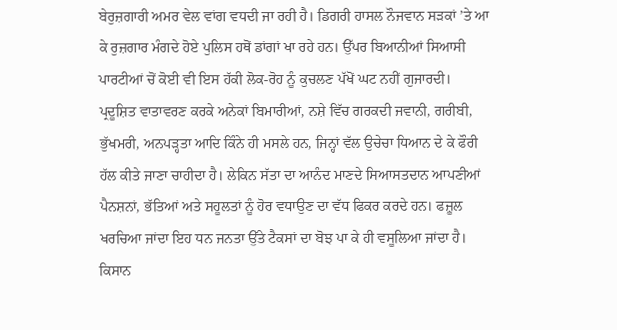ਬੇਰੁਜ਼ਗਾਰੀ ਅਮਰ ਵੇਲ ਵਾਂਗ ਵਧਦੀ ਜਾ ਰਹੀ ਹੈ। ਡਿਗਰੀ ਹਾਸਲ ਨੌਜਵਾਨ ਸੜਕਾਂ ’ਤੇ ਆ ਕੇ ਰੁਜ਼ਗਾਰ ਮੰਗਦੇ ਹੋਏ ਪੁਲਿਸ ਹਥੋਂ ਡਾਂਗਾਂ ਖਾ ਰਹੇ ਹਨ। ਉੱਪਰ ਬਿਆਨੀਆਂ ਸਿਆਸੀ ਪਾਰਟੀਆਂ ਚੋਂ ਕੋਈ ਵੀ ਇਸ ਹੱਕੀ ਲੋਕ-ਰੋਹ ਨੂੰ ਕੁਚਲਣ ਪੱਖੋਂ ਘਟ ਨਹੀਂ ਗੁਜਾਰਦੀ।
ਪ੍ਰਦੂਸ਼ਿਤ ਵਾਤਾਵਰਣ ਕਰਕੇ ਅਨੇਕਾਂ ਬਿਮਾਰੀਆਂ, ਨਸ਼ੇ ਵਿੱਚ ਗਰਕਦੀ ਜਵਾਨੀ, ਗਰੀਬੀ, ਭੁੱਖਮਰੀ, ਅਨਪੜ੍ਹਤਾ ਆਦਿ ਕਿੰਨੇ ਹੀ ਮਸਲੇ ਹਨ, ਜਿਨ੍ਹਾਂ ਵੱਲ ਉਚੇਚਾ ਧਿਆਨ ਦੇ ਕੇ ਫੌਰੀ ਹੱਲ ਕੀਤੇ ਜਾਣਾ ਚਾਹੀਦਾ ਹੈ। ਲੇਕਿਨ ਸੱਤਾ ਦਾ ਆਨੰਦ ਮਾਣਦੇ ਸਿਆਸਤਦਾਨ ਆਪਣੀਆਂ ਪੈਨਸ਼ਨਾਂ, ਭੱਤਿਆਂ ਅਤੇ ਸਹੂਲਤਾਂ ਨੂੰ ਹੋਰ ਵਧਾਉਣ ਦਾ ਵੱਧ ਫਿਕਰ ਕਰਦੇ ਹਨ। ਫਜ਼ੂਲ ਖਰਚਿਆ ਜਾਂਦਾ ਇਹ ਧਨ ਜਨਤਾ ਉੱਤੇ ਟੈਕਸਾਂ ਦਾ ਬੋਝ ਪਾ ਕੇ ਹੀ ਵਸੂਲਿਆ ਜਾਂਦਾ ਹੈ।
ਕਿਸਾਨ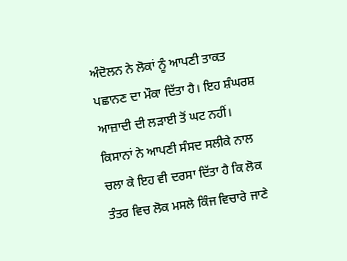ਅੰਦੋਲਨ ਨੇ ਲੋਕਾਂ ਨੂੰ ਆਪਣੀ ਤਾਕਤ ਪਛਾਨਣ ਦਾ ਮੌਕਾ ਦਿੱਤਾ ਹੈ। ਇਹ ਸ਼ੰਘਰਸ਼ ਆਜ਼ਾਦੀ ਦੀ ਲੜਾਈ ਤੋਂ ਘਟ ਨਹੀਂ। ਕਿਸਾਨਾਂ ਨੇ ਆਪਣੀ ਸੰਸਦ ਸਲੀਕੇ ਨਾਲ ਚਲਾ ਕੇ ਇਹ ਵੀ ਦਰਸਾ ਦਿੱਤਾ ਹੈ ਕਿ ਲੋਕ ਤੰਤਰ ਵਿਚ ਲੋਕ ਮਸਲੇ ਕਿੰਜ ਵਿਚਾਰੇ ਜਾਣੇ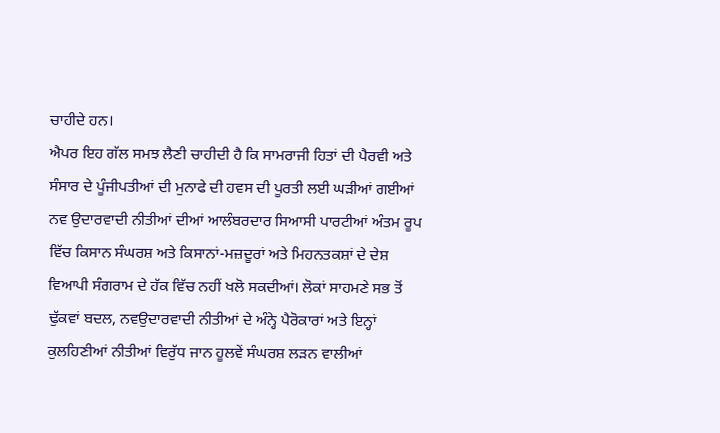ਚਾਹੀਦੇ ਹਨ।
ਐਪਰ ਇਹ ਗੱਲ ਸਮਝ ਲੈਣੀ ਚਾਹੀਦੀ ਹੈ ਕਿ ਸਾਮਰਾਜੀ ਹਿਤਾਂ ਦੀ ਪੈਰਵੀ ਅਤੇ ਸੰਸਾਰ ਦੇ ਪੂੰਜੀਪਤੀਆਂ ਦੀ ਮੁਨਾਫੇ ਦੀ ਹਵਸ ਦੀ ਪੂਰਤੀ ਲਈ ਘੜੀਆਂ ਗਈਆਂ ਨਵ ਉਦਾਰਵਾਦੀ ਨੀਤੀਆਂ ਦੀਆਂ ਆਲੰਬਰਦਾਰ ਸਿਆਸੀ ਪਾਰਟੀਆਂ ਅੰਤਮ ਰੂਪ ਵਿੱਚ ਕਿਸਾਨ ਸੰਘਰਸ਼ ਅਤੇ ਕਿਸਾਨਾਂ-ਮਜ਼ਦੂਰਾਂ ਅਤੇ ਮਿਹਨਤਕਸ਼ਾਂ ਦੇ ਦੇਸ਼ ਵਿਆਪੀ ਸੰਗਰਾਮ ਦੇ ਹੱਕ ਵਿੱਚ ਨਹੀਂ ਖਲੋ ਸਕਦੀਆਂ। ਲੋਕਾਂ ਸਾਹਮਣੇ ਸਭ ਤੋਂ ਢੁੱਕਵਾਂ ਬਦਲ, ਨਵਉਦਾਰਵਾਦੀ ਨੀਤੀਆਂ ਦੇ ਅੰਨ੍ਹੇ ਪੈਰੋਕਾਰਾਂ ਅਤੇ ਇਨ੍ਹਾਂ ਕੁਲਹਿਣੀਆਂ ਨੀਤੀਆਂ ਵਿਰੁੱਧ ਜਾਨ ਹੂਲਵੇਂ ਸੰਘਰਸ਼ ਲੜਨ ਵਾਲੀਆਂ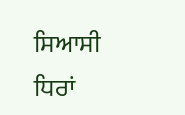ਸਿਆਸੀ ਧਿਰਾਂ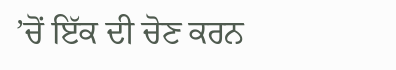’ਚੋਂ ਇੱਕ ਦੀ ਚੋਣ ਕਰਨ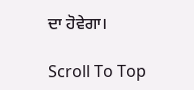ਦਾ ਹੋਵੇਗਾ।

Scroll To Top